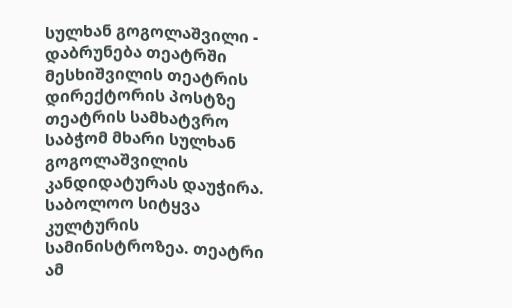სულხან გოგოლაშვილი - დაბრუნება თეატრში
მესხიშვილის თეატრის დირექტორის პოსტზე თეატრის სამხატვრო საბჭომ მხარი სულხან გოგოლაშვილის კანდიდატურას დაუჭირა. საბოლოო სიტყვა კულტურის სამინისტროზეა. თეატრი ამ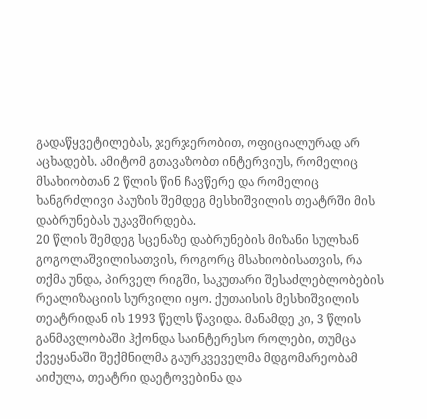გადაწყვეტილებას, ჯერჯერობით, ოფიციალურად არ აცხადებს. ამიტომ გთავაზობთ ინტერვიუს, რომელიც მსახიობთან 2 წლის წინ ჩავწერე და რომელიც ხანგრძლივი პაუზის შემდეგ მესხიშვილის თეატრში მის დაბრუნებას უკავშირდება.
20 წლის შემდეგ სცენაზე დაბრუნების მიზანი სულხან გოგოლაშვილისათვის, როგორც მსახიობისათვის, რა თქმა უნდა, პირველ რიგში, საკუთარი შესაძლებლობების რეალიზაციის სურვილი იყო. ქუთაისის მესხიშვილის თეატრიდან ის 1993 წელს წავიდა. მანამდე კი, 3 წლის განმავლობაში ჰქონდა საინტერესო როლები, თუმცა ქვეყანაში შექმნილმა გაურკვეველმა მდგომარეობამ აიძულა, თეატრი დაეტოვებინა და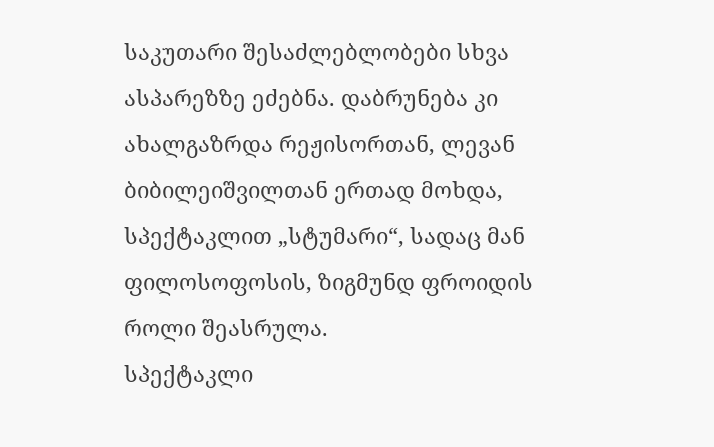საკუთარი შესაძლებლობები სხვა ასპარეზზე ეძებნა. დაბრუნება კი ახალგაზრდა რეჟისორთან, ლევან ბიბილეიშვილთან ერთად მოხდა, სპექტაკლით „სტუმარი“, სადაც მან ფილოსოფოსის, ზიგმუნდ ფროიდის როლი შეასრულა.
სპექტაკლი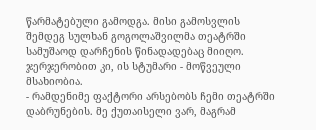წარმატებული გამოდგა. მისი გამოსვლის შემდეგ სულხან გოგოლაშვილმა თეატრში სამუშაოდ დარჩენის წინადადებაც მიიღო. ჯერჯერობით კი, ის სტუმარი - მოწვეული მსახიობია.
- რამდენიმე ფაქტორი არსებობს ჩემი თეატრში დაბრუნების. მე ქუთაისელი ვარ, მაგრამ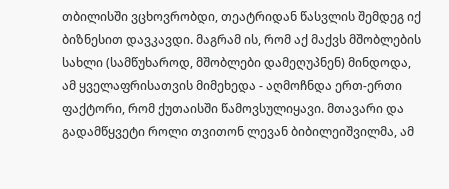თბილისში ვცხოვრობდი, თეატრიდან წასვლის შემდეგ იქ ბიზნესით დავკავდი. მაგრამ ის, რომ აქ მაქვს მშობლების სახლი (სამწუხაროდ, მშობლები დამეღუპნენ) მინდოდა, ამ ყველაფრისათვის მიმეხედა - აღმოჩნდა ერთ-ერთი ფაქტორი, რომ ქუთაისში წამოვსულიყავი. მთავარი და გადამწყვეტი როლი თვითონ ლევან ბიბილეიშვილმა, ამ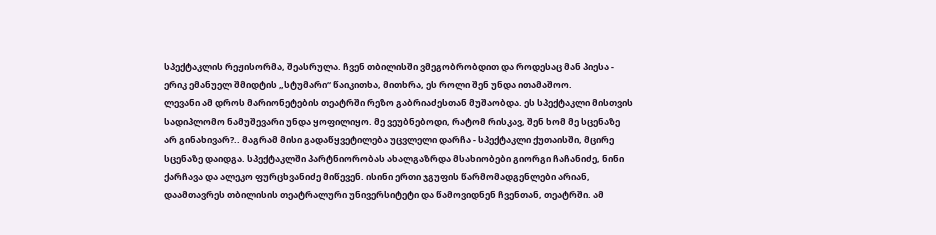სპექტაკლის რეჟისორმა, შეასრულა. ჩვენ თბილისში ვმეგობრობდით და როდესაც მან პიესა - ერიკ ემანუელ შმიდტის „სტუმარი“ წაიკითხა, მითხრა, ეს როლი შენ უნდა ითამაშოო.
ლევანი ამ დროს მარიონეტების თეატრში რეზო გაბრიაძესთან მუშაობდა. ეს სპექტაკლი მისთვის სადიპლომო ნამუშევარი უნდა ყოფილიყო. მე ვეუბნებოდი, რატომ რისკავ, შენ ხომ მე სცენაზე არ გინახივარ?.. მაგრამ მისი გადაწყვეტილება უცვლელი დარჩა - სპექტაკლი ქუთაისში, მცირე სცენაზე დაიდგა. სპექტაკლში პარტნიორობას ახალგაზრდა მსახიობები გიორგი ჩაჩანიძე, ნინი ქარჩავა და ალეკო ფურცხვანიძე მიწევენ. ისინი ერთი ჯგუფის წარმომადგენლები არიან, დაამთავრეს თბილისის თეატრალური უნივერსიტეტი და წამოვიდნენ ჩვენთან, თეატრში. ამ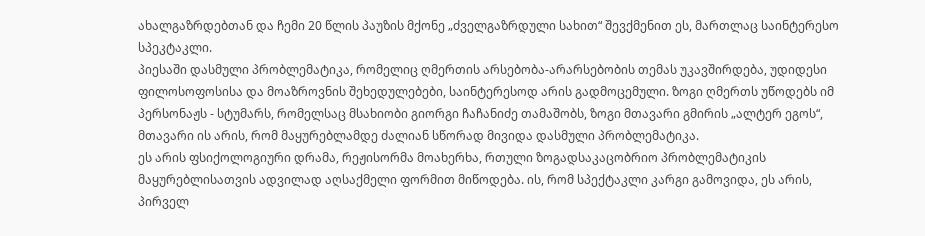ახალგაზრდებთან და ჩემი 20 წლის პაუზის მქონე „ძველგაზრდული სახით“ შევქმენით ეს, მართლაც საინტერესო სპეკტაკლი.
პიესაში დასმული პრობლემატიკა, რომელიც ღმერთის არსებობა-არარსებობის თემას უკავშირდება, უდიდესი ფილოსოფოსისა და მოაზროვნის შეხედულებები, საინტერესოდ არის გადმოცემული. ზოგი ღმერთს უწოდებს იმ პერსონაჟს - სტუმარს, რომელსაც მსახიობი გიორგი ჩაჩანიძე თამაშობს, ზოგი მთავარი გმირის „ალტერ ეგოს“, მთავარი ის არის, რომ მაყურებლამდე ძალიან სწორად მივიდა დასმული პრობლემატიკა.
ეს არის ფსიქოლოგიური დრამა, რეჟისორმა მოახერხა, რთული ზოგადსაკაცობრიო პრობლემატიკის მაყურებლისათვის ადვილად აღსაქმელი ფორმით მიწოდება. ის, რომ სპექტაკლი კარგი გამოვიდა, ეს არის, პირველ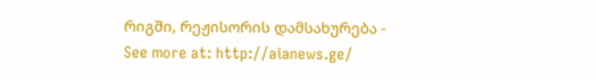რიგში, რეჟისორის დამსახურება -
See more at: http://aianews.ge/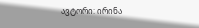ავტორი: ირინა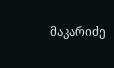მაკარიძე